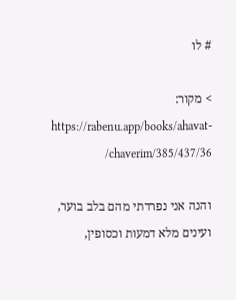# לו

> מקור: https://rabenu.app/books/ahavat-chaverim/385/437/36/

והנה אני נפרדתי מהם בלב בוער, ועינים מלא דמעות וכסופין,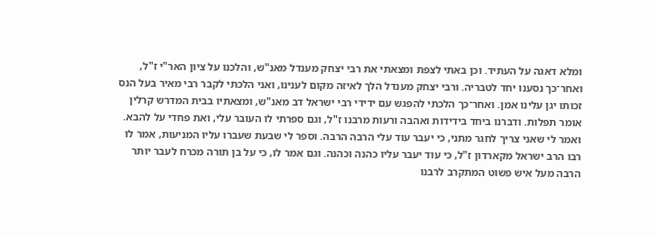ומלא דאגה על העתיד. וכן באתי לצפת ומצאתי את רבי יצחק מענדל מאנ"ש, והלכנו על ציון האר"י ז"ל, ואחר־כך נסענו יחד לטבריה. ורבי יצחק מענדל הלך לאיזה מקום לענינו, ואני הלכתי לקבר רבי מאיר בעל הנס זכותו יגן עלינו אמן. ואחר־כך הלכתי להפגש עם ידידי רבי ישראל דב מאנ"ש, ומצאתיו בבית המדרש קרלין אומר תפלות. ודברנו ביחד בידידות ואהבה ורעות מרבנו ז"ל, וגם ספרתי לו העובר עלי, ואת פחדי על להבא. ואמר לי שאני צריך לחגר מתני, כי יעבר עוד עלי הרבה הרבה. וספר לי שבעת שעברו עליו המניעות, אמר לו רבו הרב ישראל מקארדון ז"ל, כי עוד יעבר עליו כהנה וכהנה. וגם אמר לו, כי על בן תורה מכרח לעבר יותר הרבה מעל איש פשוט המתקרב לרבנו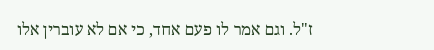ז"ל. וגם אמר לו פעם אחד, כי אם לא עוברין אלו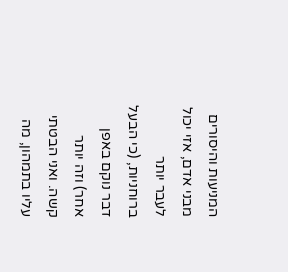המניעות והיסורים מבני אדם, אזי יכול לעבר יותר ברוחניות, (כי הבעל דבר נוקם באפן אחר) וזה יותר קשה. ואני הבטתי עליו בתמהון, מה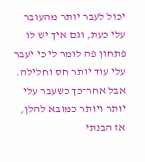יכול לעבר יותר מהעובר עלי כעת, וגם איך יש לו פתחון פה לומר לי כי יעבר עלי עוד יותר חס וחלילה. אבל אחר־כך כשעבר עלי יותר ויותר כמובא להלן, אז הבנתי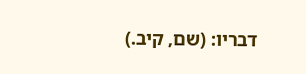דבריו: (שם, קיב.)